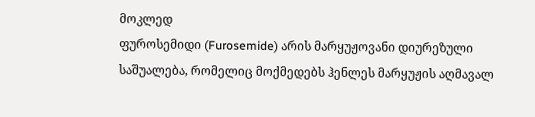მოკლედ
ფუროსემიდი (Furosemide) არის მარყუჟოვანი დიურეზული საშუალება, რომელიც მოქმედებს ჰენლეს მარყუჟის აღმავალ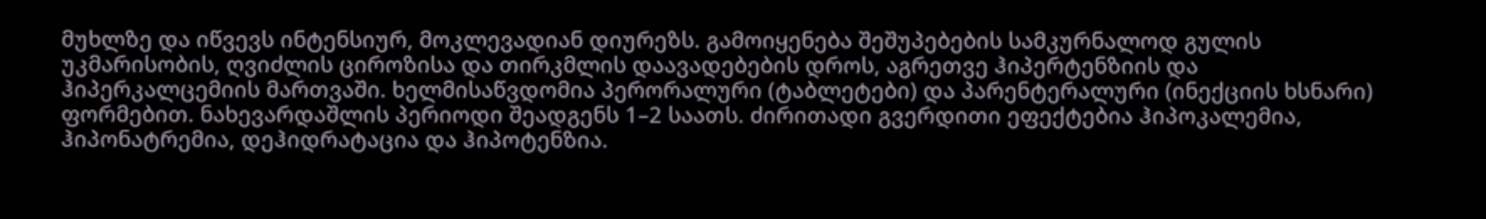მუხლზე და იწვევს ინტენსიურ, მოკლევადიან დიურეზს. გამოიყენება შეშუპებების სამკურნალოდ გულის უკმარისობის, ღვიძლის ციროზისა და თირკმლის დაავადებების დროს, აგრეთვე ჰიპერტენზიის და ჰიპერკალცემიის მართვაში. ხელმისაწვდომია პერორალური (ტაბლეტები) და პარენტერალური (ინექციის ხსნარი) ფორმებით. ნახევარდაშლის პერიოდი შეადგენს 1–2 საათს. ძირითადი გვერდითი ეფექტებია ჰიპოკალემია, ჰიპონატრემია, დეჰიდრატაცია და ჰიპოტენზია.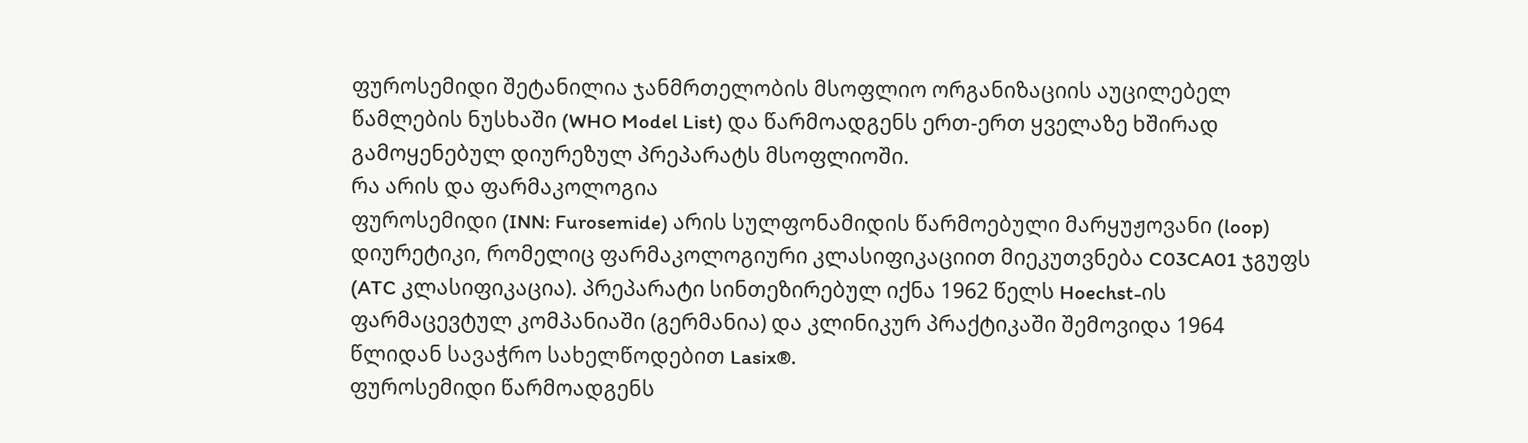ფუროსემიდი შეტანილია ჯანმრთელობის მსოფლიო ორგანიზაციის აუცილებელ წამლების ნუსხაში (WHO Model List) და წარმოადგენს ერთ-ერთ ყველაზე ხშირად გამოყენებულ დიურეზულ პრეპარატს მსოფლიოში.
რა არის და ფარმაკოლოგია
ფუროსემიდი (INN: Furosemide) არის სულფონამიდის წარმოებული მარყუჟოვანი (loop) დიურეტიკი, რომელიც ფარმაკოლოგიური კლასიფიკაციით მიეკუთვნება C03CA01 ჯგუფს (ATC კლასიფიკაცია). პრეპარატი სინთეზირებულ იქნა 1962 წელს Hoechst-ის ფარმაცევტულ კომპანიაში (გერმანია) და კლინიკურ პრაქტიკაში შემოვიდა 1964 წლიდან სავაჭრო სახელწოდებით Lasix®.
ფუროსემიდი წარმოადგენს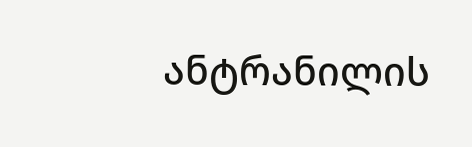ანტრანილის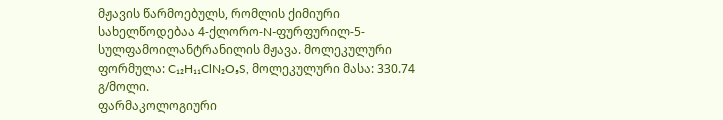მჟავის წარმოებულს, რომლის ქიმიური სახელწოდებაა 4-ქლორო-N-ფურფურილ-5-სულფამოილანტრანილის მჟავა. მოლეკულური ფორმულა: C₁₂H₁₁ClN₂O₅S, მოლეკულური მასა: 330.74 გ/მოლი.
ფარმაკოლოგიური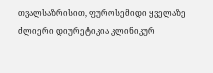თვალსაზრისით, ფუროსემიდი ყველაზე ძლიერი დიურეტიკია კლინიკურ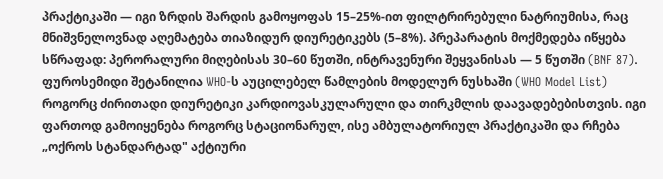პრაქტიკაში — იგი ზრდის შარდის გამოყოფას 15–25%-ით ფილტრირებული ნატრიუმისა, რაც მნიშვნელოვნად აღემატება თიაზიდურ დიურეტიკებს (5–8%). პრეპარატის მოქმედება იწყება სწრაფად: პერორალური მიღებისას 30–60 წუთში, ინტრავენური შეყვანისას — 5 წუთში (BNF 87).
ფუროსემიდი შეტანილია WHO-ს აუცილებელ წამლების მოდელურ ნუსხაში (WHO Model List) როგორც ძირითადი დიურეტიკი კარდიოვასკულარული და თირკმლის დაავადებებისთვის. იგი ფართოდ გამოიყენება როგორც სტაციონარულ, ისე ამბულატორიულ პრაქტიკაში და რჩება „ოქროს სტანდარტად" აქტიური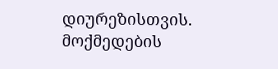დიურეზისთვის.
მოქმედების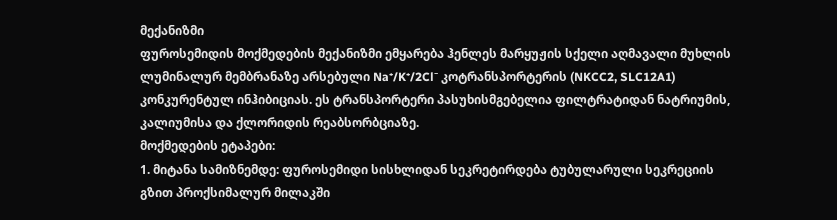მექანიზმი
ფუროსემიდის მოქმედების მექანიზმი ემყარება ჰენლეს მარყუჟის სქელი აღმავალი მუხლის ლუმინალურ მემბრანაზე არსებული Na⁺/K⁺/2Cl⁻ კოტრანსპორტერის (NKCC2, SLC12A1) კონკურენტულ ინჰიბიციას. ეს ტრანსპორტერი პასუხისმგებელია ფილტრატიდან ნატრიუმის, კალიუმისა და ქლორიდის რეაბსორბციაზე.
მოქმედების ეტაპები:
1. მიტანა სამიზნემდე: ფუროსემიდი სისხლიდან სეკრეტირდება ტუბულარული სეკრეციის გზით პროქსიმალურ მილაკში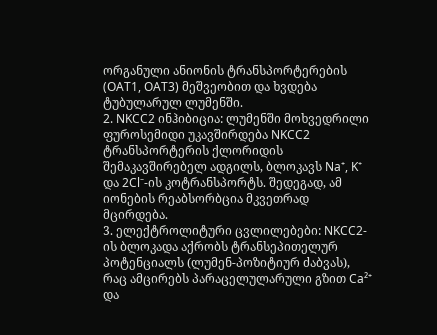ორგანული ანიონის ტრანსპორტერების (OAT1, OAT3) მეშვეობით და ხვდება ტუბულარულ ლუმენში.
2. NKCC2 ინჰიბიცია: ლუმენში მოხვედრილი ფუროსემიდი უკავშირდება NKCC2 ტრანსპორტერის ქლორიდის შემაკავშირებელ ადგილს, ბლოკავს Na⁺, K⁺ და 2Cl⁻-ის კოტრანსპორტს. შედეგად, ამ იონების რეაბსორბცია მკვეთრად მცირდება.
3. ელექტროლიტური ცვლილებები: NKCC2-ის ბლოკადა აქრობს ტრანსეპითელურ პოტენციალს (ლუმენ-პოზიტიურ ძაბვას), რაც ამცირებს პარაცელულარული გზით Ca²⁺ და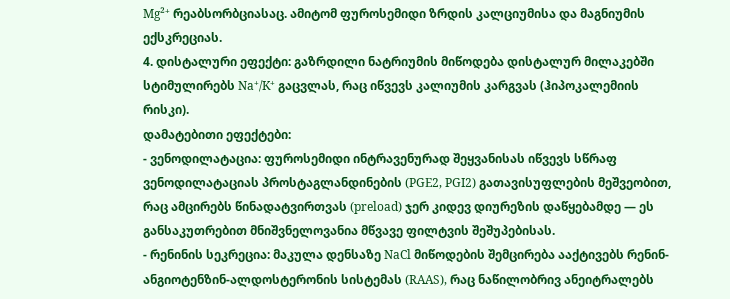Mg²⁺ რეაბსორბციასაც. ამიტომ ფუროსემიდი ზრდის კალციუმისა და მაგნიუმის ექსკრეციას.
4. დისტალური ეფექტი: გაზრდილი ნატრიუმის მიწოდება დისტალურ მილაკებში სტიმულირებს Na⁺/K⁺ გაცვლას, რაც იწვევს კალიუმის კარგვას (ჰიპოკალემიის რისკი).
დამატებითი ეფექტები:
- ვენოდილატაცია: ფუროსემიდი ინტრავენურად შეყვანისას იწვევს სწრაფ ვენოდილატაციას პროსტაგლანდინების (PGE2, PGI2) გათავისუფლების მეშვეობით, რაც ამცირებს წინადატვირთვას (preload) ჯერ კიდევ დიურეზის დაწყებამდე — ეს განსაკუთრებით მნიშვნელოვანია მწვავე ფილტვის შეშუპებისას.
- რენინის სეკრეცია: მაკულა დენსაზე NaCl მიწოდების შემცირება ააქტივებს რენინ-ანგიოტენზინ-ალდოსტერონის სისტემას (RAAS), რაც ნაწილობრივ ანეიტრალებს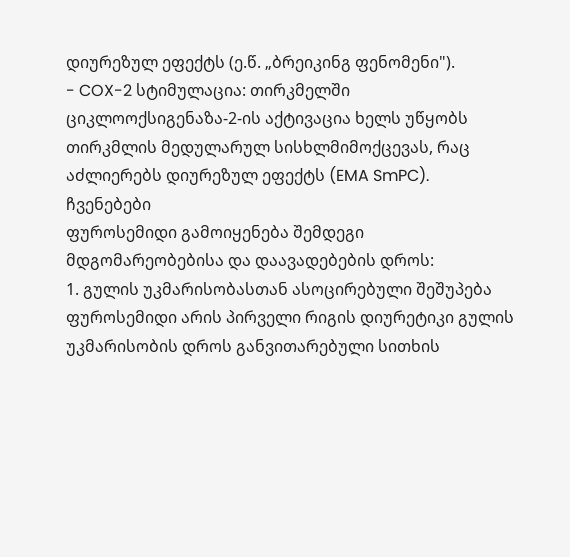დიურეზულ ეფექტს (ე.წ. „ბრეიკინგ ფენომენი").
- COX-2 სტიმულაცია: თირკმელში ციკლოოქსიგენაზა-2-ის აქტივაცია ხელს უწყობს თირკმლის მედულარულ სისხლმიმოქცევას, რაც აძლიერებს დიურეზულ ეფექტს (EMA SmPC).
ჩვენებები
ფუროსემიდი გამოიყენება შემდეგი მდგომარეობებისა და დაავადებების დროს:
1. გულის უკმარისობასთან ასოცირებული შეშუპება
ფუროსემიდი არის პირველი რიგის დიურეტიკი გულის უკმარისობის დროს განვითარებული სითხის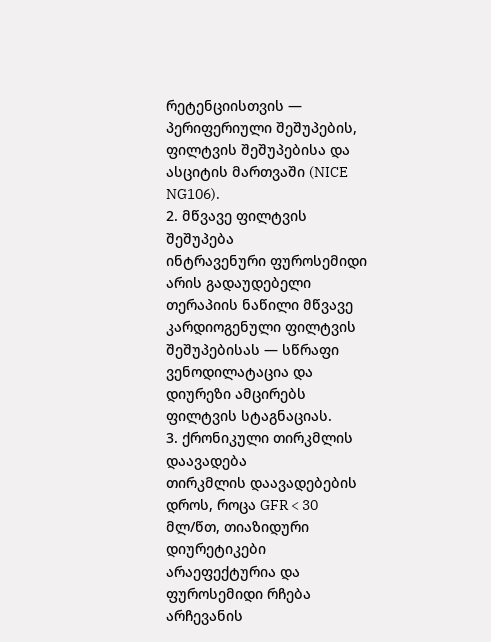რეტენციისთვის — პერიფერიული შეშუპების, ფილტვის შეშუპებისა და ასციტის მართვაში (NICE NG106).
2. მწვავე ფილტვის შეშუპება
ინტრავენური ფუროსემიდი არის გადაუდებელი თერაპიის ნაწილი მწვავე კარდიოგენული ფილტვის შეშუპებისას — სწრაფი ვენოდილატაცია და დიურეზი ამცირებს ფილტვის სტაგნაციას.
3. ქრონიკული თირკმლის დაავადება
თირკმლის დაავადებების დროს, როცა GFR < 30 მლ/წთ, თიაზიდური დიურეტიკები არაეფექტურია და ფუროსემიდი რჩება არჩევანის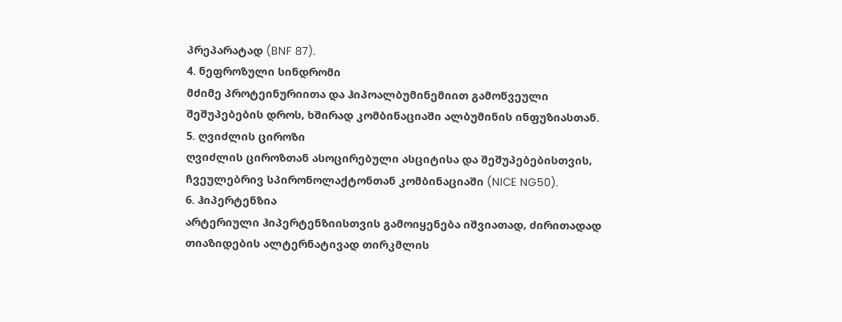პრეპარატად (BNF 87).
4. ნეფროზული სინდრომი
მძიმე პროტეინურიითა და ჰიპოალბუმინემიით გამოწვეული შეშუპებების დროს, ხშირად კომბინაციაში ალბუმინის ინფუზიასთან.
5. ღვიძლის ციროზი
ღვიძლის ციროზთან ასოცირებული ასციტისა და შეშუპებებისთვის, ჩვეულებრივ სპირონოლაქტონთან კომბინაციაში (NICE NG50).
6. ჰიპერტენზია
არტერიული ჰიპერტენზიისთვის გამოიყენება იშვიათად, ძირითადად თიაზიდების ალტერნატივად თირკმლის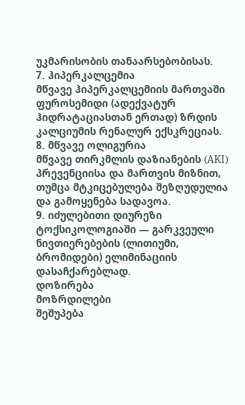უკმარისობის თანაარსებობისას.
7. ჰიპერკალცემია
მწვავე ჰიპერკალცემიის მართვაში ფუროსემიდი (ადექვატურ ჰიდრატაციასთან ერთად) ზრდის კალციუმის რენალურ ექსკრეციას.
8. მწვავე ოლიგურია
მწვავე თირკმლის დაზიანების (AKI) პრევენციისა და მართვის მიზნით, თუმცა მტკიცებულება შეზღუდულია და გამოყენება სადავოა.
9. იძულებითი დიურეზი
ტოქსიკოლოგიაში — გარკვეული ნივთიერებების (ლითიუმი, ბრომიდები) ელიმინაციის დასაჩქარებლად.
დოზირება
მოზრდილები
შეშუპება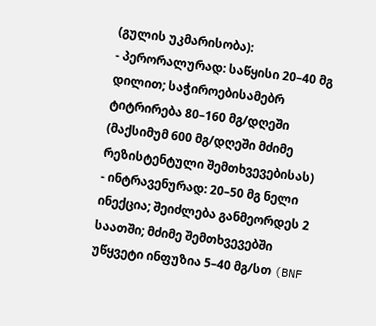(გულის უკმარისობა):
- პერორალურად: საწყისი 20–40 მგ დილით; საჭიროებისამებრ ტიტრირება 80–160 მგ/დღეში (მაქსიმუმ 600 მგ/დღეში მძიმე რეზისტენტული შემთხვევებისას)
- ინტრავენურად: 20–50 მგ ნელი ინექცია; შეიძლება განმეორდეს 2 საათში; მძიმე შემთხვევებში უწყვეტი ინფუზია 5–40 მგ/სთ (BNF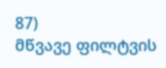87)
მწვავე ფილტვის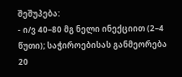შეშუპება:
- ი/ვ 40–80 მგ ნელი ინექციით (2–4 წუთი); საჭიროებისას განმეორება 20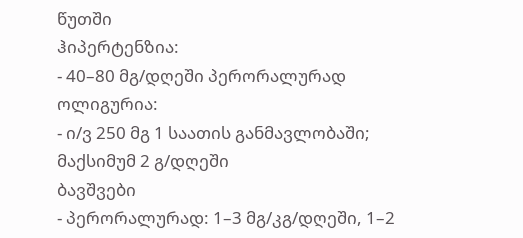წუთში
ჰიპერტენზია:
- 40–80 მგ/დღეში პერორალურად
ოლიგურია:
- ი/ვ 250 მგ 1 საათის განმავლობაში; მაქსიმუმ 2 გ/დღეში
ბავშვები
- პერორალურად: 1–3 მგ/კგ/დღეში, 1–2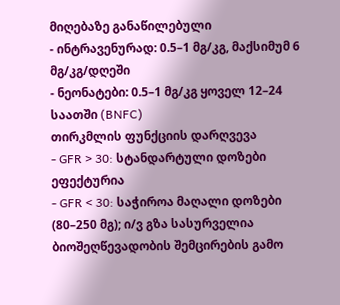მიღებაზე განაწილებული
- ინტრავენურად: 0.5–1 მგ/კგ, მაქსიმუმ 6 მგ/კგ/დღეში
- ნეონატები: 0.5–1 მგ/კგ ყოველ 12–24 საათში (BNFC)
თირკმლის ფუნქციის დარღვევა
- GFR > 30: სტანდარტული დოზები ეფექტურია
- GFR < 30: საჭიროა მაღალი დოზები (80–250 მგ); ი/ვ გზა სასურველია ბიოშეღწევადობის შემცირების გამო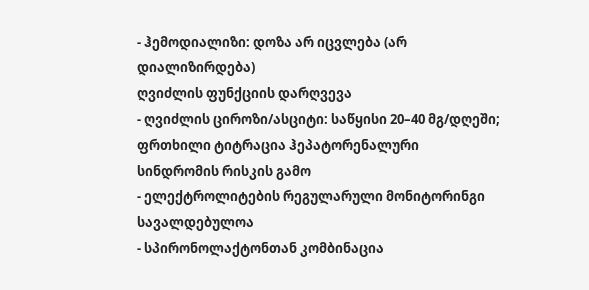- ჰემოდიალიზი: დოზა არ იცვლება (არ დიალიზირდება)
ღვიძლის ფუნქციის დარღვევა
- ღვიძლის ციროზი/ასციტი: საწყისი 20–40 მგ/დღეში; ფრთხილი ტიტრაცია ჰეპატორენალური სინდრომის რისკის გამო
- ელექტროლიტების რეგულარული მონიტორინგი სავალდებულოა
- სპირონოლაქტონთან კომბინაცია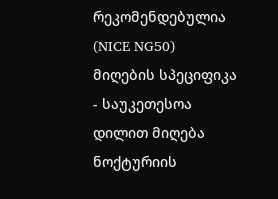რეკომენდებულია (NICE NG50)
მიღების სპეციფიკა
- საუკეთესოა დილით მიღება ნოქტურიის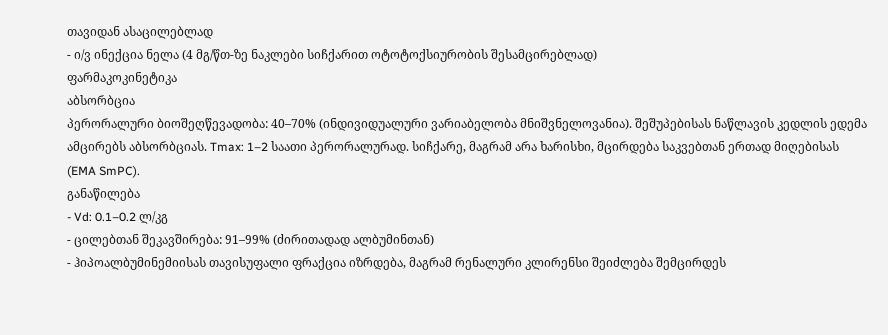თავიდან ასაცილებლად
- ი/ვ ინექცია ნელა (4 მგ/წთ-ზე ნაკლები სიჩქარით ოტოტოქსიურობის შესამცირებლად)
ფარმაკოკინეტიკა
აბსორბცია
პერორალური ბიოშეღწევადობა: 40–70% (ინდივიდუალური ვარიაბელობა მნიშვნელოვანია). შეშუპებისას ნაწლავის კედლის ედემა ამცირებს აბსორბციას. Tmax: 1–2 საათი პერორალურად. სიჩქარე, მაგრამ არა ხარისხი, მცირდება საკვებთან ერთად მიღებისას (EMA SmPC).
განაწილება
- Vd: 0.1–0.2 ლ/კგ
- ცილებთან შეკავშირება: 91–99% (ძირითადად ალბუმინთან)
- ჰიპოალბუმინემიისას თავისუფალი ფრაქცია იზრდება, მაგრამ რენალური კლირენსი შეიძლება შემცირდეს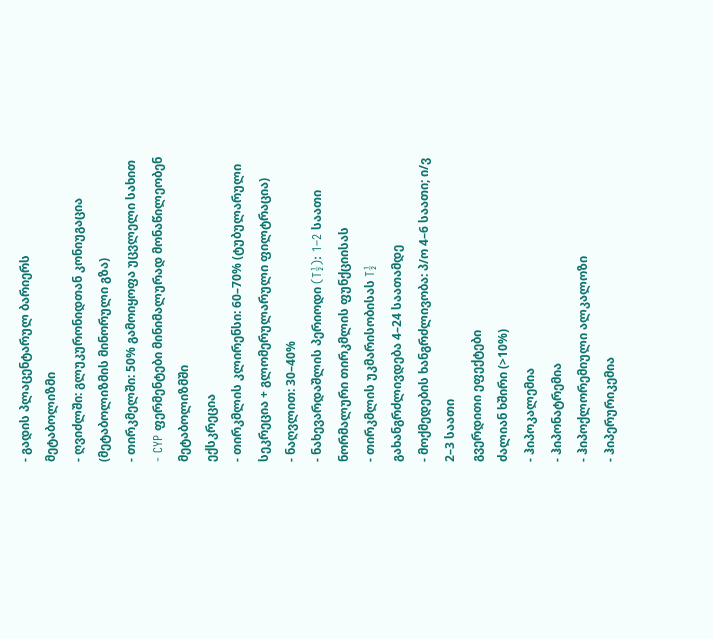- გადის პლაცენტარულ ბარიერს
მეტაბოლიზმი
- ღვიძლში: გლუკურონიდთან კონიუგაცია (მეტაბოლიზმის მინორული გზა)
- თირკმელში: 50% გამოიყოფა უცვლელი სახით
- CYP ფერმენტები მინიმალურად მონაწილეობენ მეტაბოლიზმში
ექსკრეცია
- თირკმლის კლირენსი: 60–70% (ტუბულარული სეკრეცია + გლომერულარული ფილტრაცია)
- ნაღვლით: 30–40%
- ნახევარდაშლის პერიოდი (T½): 1–2 საათი ნორმალური თირკმლის ფუნქციისას
- თირკმლის უკმარისობისას T½ გახანგრძლივდება 4–24 საათამდე
- მოქმედების ხანგრძლივობა: პ/ო 4–6 საათი; ი/ვ 2–3 საათი
გვერდითი ეფექტები
ძალიან ხშირი (>10%)
- ჰიპოკალემია
- ჰიპონატრემია
- ჰიპოქლორემიული ალკალოზი
- ჰიპერურიკემია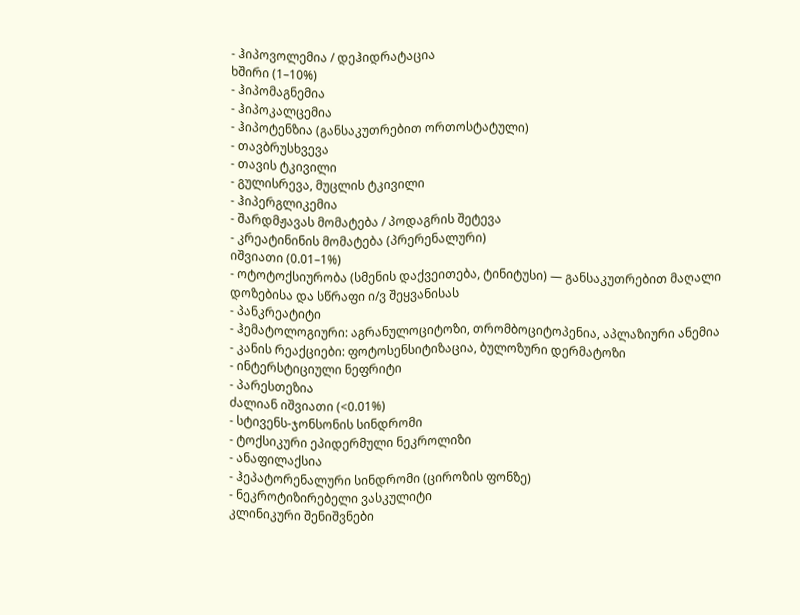- ჰიპოვოლემია / დეჰიდრატაცია
ხშირი (1–10%)
- ჰიპომაგნემია
- ჰიპოკალცემია
- ჰიპოტენზია (განსაკუთრებით ორთოსტატული)
- თავბრუსხვევა
- თავის ტკივილი
- გულისრევა, მუცლის ტკივილი
- ჰიპერგლიკემია
- შარდმჟავას მომატება / პოდაგრის შეტევა
- კრეატინინის მომატება (პრერენალური)
იშვიათი (0.01–1%)
- ოტოტოქსიურობა (სმენის დაქვეითება, ტინიტუსი) — განსაკუთრებით მაღალი დოზებისა და სწრაფი ი/ვ შეყვანისას
- პანკრეატიტი
- ჰემატოლოგიური: აგრანულოციტოზი, თრომბოციტოპენია, აპლაზიური ანემია
- კანის რეაქციები: ფოტოსენსიტიზაცია, ბულოზური დერმატოზი
- ინტერსტიციული ნეფრიტი
- პარესთეზია
ძალიან იშვიათი (<0.01%)
- სტივენს-ჯონსონის სინდრომი
- ტოქსიკური ეპიდერმული ნეკროლიზი
- ანაფილაქსია
- ჰეპატორენალური სინდრომი (ციროზის ფონზე)
- ნეკროტიზირებელი ვასკულიტი
კლინიკური შენიშვნები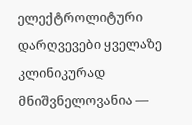ელექტროლიტური დარღვევები ყველაზე კლინიკურად მნიშვნელოვანია —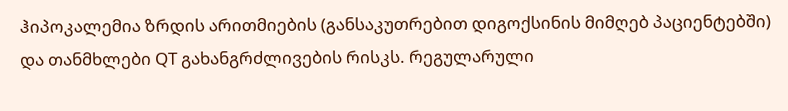ჰიპოკალემია ზრდის არითმიების (განსაკუთრებით დიგოქსინის მიმღებ პაციენტებში) და თანმხლები QT გახანგრძლივების რისკს. რეგულარული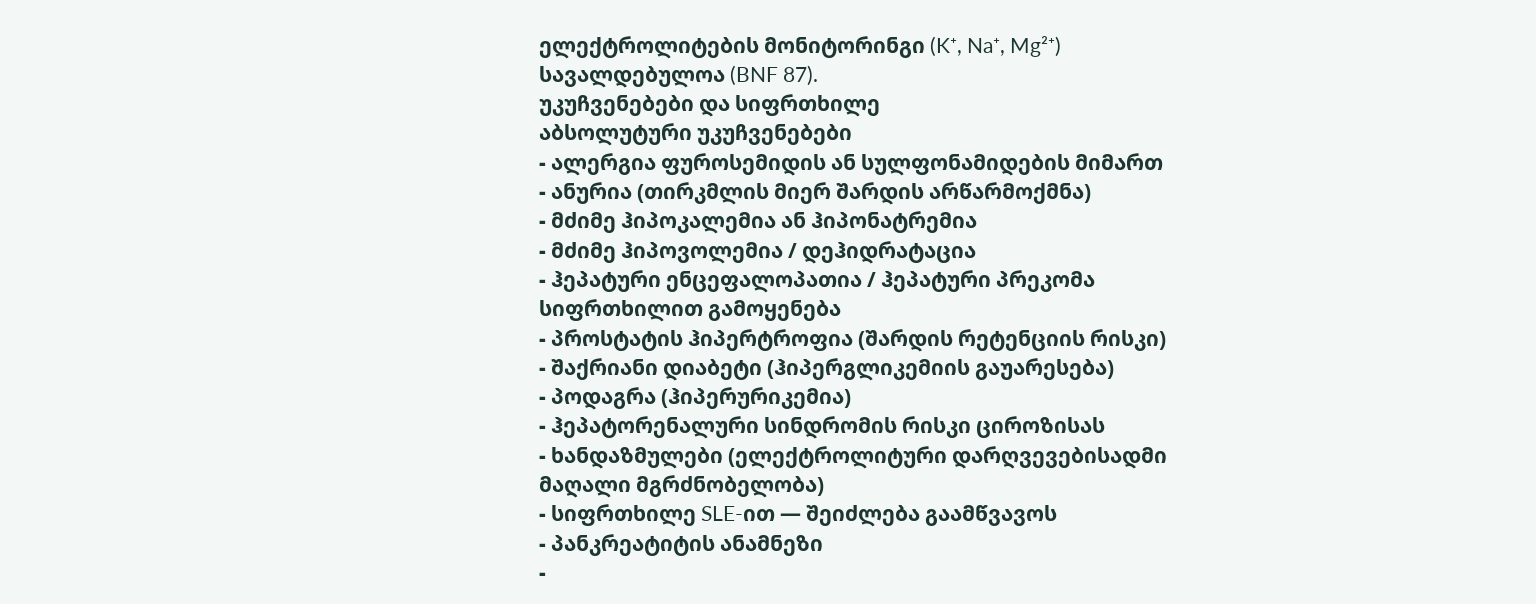ელექტროლიტების მონიტორინგი (K⁺, Na⁺, Mg²⁺) სავალდებულოა (BNF 87).
უკუჩვენებები და სიფრთხილე
აბსოლუტური უკუჩვენებები
- ალერგია ფუროსემიდის ან სულფონამიდების მიმართ
- ანურია (თირკმლის მიერ შარდის არწარმოქმნა)
- მძიმე ჰიპოკალემია ან ჰიპონატრემია
- მძიმე ჰიპოვოლემია / დეჰიდრატაცია
- ჰეპატური ენცეფალოპათია / ჰეპატური პრეკომა
სიფრთხილით გამოყენება
- პროსტატის ჰიპერტროფია (შარდის რეტენციის რისკი)
- შაქრიანი დიაბეტი (ჰიპერგლიკემიის გაუარესება)
- პოდაგრა (ჰიპერურიკემია)
- ჰეპატორენალური სინდრომის რისკი ციროზისას
- ხანდაზმულები (ელექტროლიტური დარღვევებისადმი მაღალი მგრძნობელობა)
- სიფრთხილე SLE-ით — შეიძლება გაამწვავოს
- პანკრეატიტის ანამნეზი
-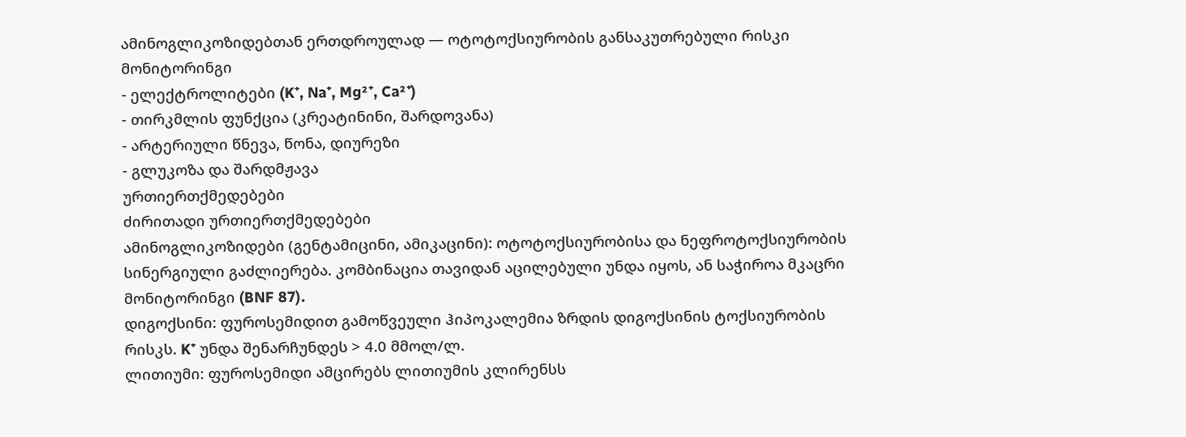ამინოგლიკოზიდებთან ერთდროულად — ოტოტოქსიურობის განსაკუთრებული რისკი
მონიტორინგი
- ელექტროლიტები (K⁺, Na⁺, Mg²⁺, Ca²⁺)
- თირკმლის ფუნქცია (კრეატინინი, შარდოვანა)
- არტერიული წნევა, წონა, დიურეზი
- გლუკოზა და შარდმჟავა
ურთიერთქმედებები
ძირითადი ურთიერთქმედებები
ამინოგლიკოზიდები (გენტამიცინი, ამიკაცინი): ოტოტოქსიურობისა და ნეფროტოქსიურობის სინერგიული გაძლიერება. კომბინაცია თავიდან აცილებული უნდა იყოს, ან საჭიროა მკაცრი მონიტორინგი (BNF 87).
დიგოქსინი: ფუროსემიდით გამოწვეული ჰიპოკალემია ზრდის დიგოქსინის ტოქსიურობის რისკს. K⁺ უნდა შენარჩუნდეს > 4.0 მმოლ/ლ.
ლითიუმი: ფუროსემიდი ამცირებს ლითიუმის კლირენსს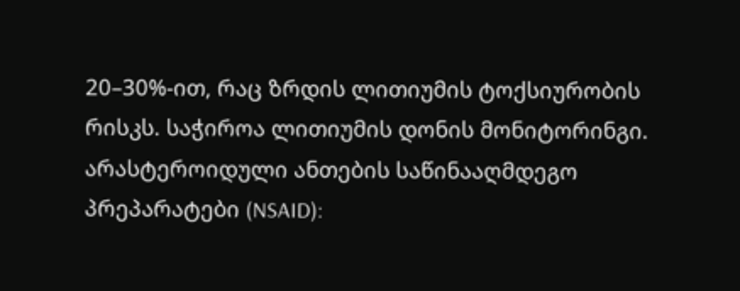20–30%-ით, რაც ზრდის ლითიუმის ტოქსიურობის რისკს. საჭიროა ლითიუმის დონის მონიტორინგი.
არასტეროიდული ანთების საწინააღმდეგო პრეპარატები (NSAID):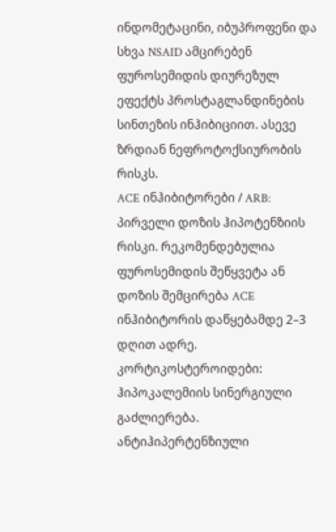ინდომეტაცინი, იბუპროფენი და სხვა NSAID ამცირებენ ფუროსემიდის დიურეზულ ეფექტს პროსტაგლანდინების სინთეზის ინჰიბიციით. ასევე ზრდიან ნეფროტოქსიურობის რისკს.
ACE ინჰიბიტორები / ARB: პირველი დოზის ჰიპოტენზიის რისკი. რეკომენდებულია ფუროსემიდის შეწყვეტა ან დოზის შემცირება ACE ინჰიბიტორის დაწყებამდე 2–3 დღით ადრე.
კორტიკოსტეროიდები: ჰიპოკალემიის სინერგიული გაძლიერება.
ანტიჰიპერტენზიული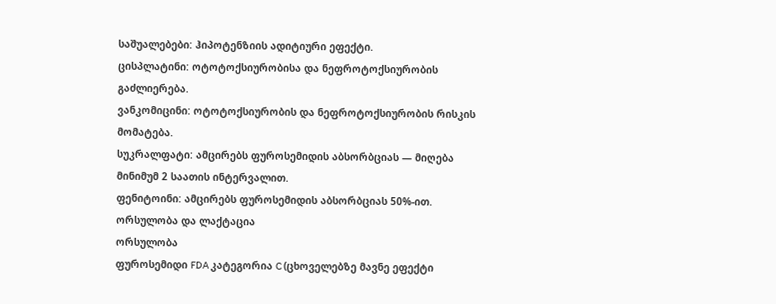საშუალებები: ჰიპოტენზიის ადიტიური ეფექტი.
ცისპლატინი: ოტოტოქსიურობისა და ნეფროტოქსიურობის გაძლიერება.
ვანკომიცინი: ოტოტოქსიურობის და ნეფროტოქსიურობის რისკის მომატება.
სუკრალფატი: ამცირებს ფუროსემიდის აბსორბციას — მიღება მინიმუმ 2 საათის ინტერვალით.
ფენიტოინი: ამცირებს ფუროსემიდის აბსორბციას 50%-ით.
ორსულობა და ლაქტაცია
ორსულობა
ფუროსემიდი FDA კატეგორია C (ცხოველებზე მავნე ეფექტი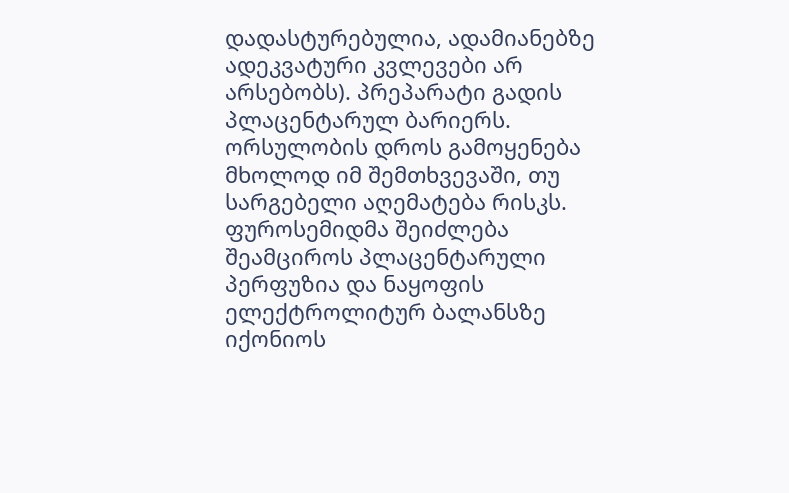დადასტურებულია, ადამიანებზე ადეკვატური კვლევები არ არსებობს). პრეპარატი გადის პლაცენტარულ ბარიერს.
ორსულობის დროს გამოყენება მხოლოდ იმ შემთხვევაში, თუ სარგებელი აღემატება რისკს. ფუროსემიდმა შეიძლება შეამციროს პლაცენტარული პერფუზია და ნაყოფის ელექტროლიტურ ბალანსზე იქონიოს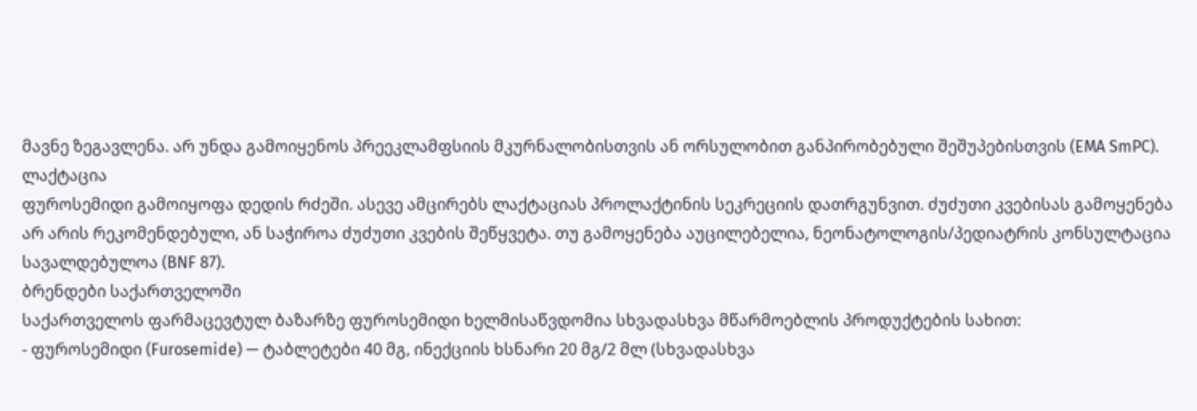მავნე ზეგავლენა. არ უნდა გამოიყენოს პრეეკლამფსიის მკურნალობისთვის ან ორსულობით განპირობებული შეშუპებისთვის (EMA SmPC).
ლაქტაცია
ფუროსემიდი გამოიყოფა დედის რძეში. ასევე ამცირებს ლაქტაციას პროლაქტინის სეკრეციის დათრგუნვით. ძუძუთი კვებისას გამოყენება არ არის რეკომენდებული, ან საჭიროა ძუძუთი კვების შეწყვეტა. თუ გამოყენება აუცილებელია, ნეონატოლოგის/პედიატრის კონსულტაცია სავალდებულოა (BNF 87).
ბრენდები საქართველოში
საქართველოს ფარმაცევტულ ბაზარზე ფუროსემიდი ხელმისაწვდომია სხვადასხვა მწარმოებლის პროდუქტების სახით:
- ფუროსემიდი (Furosemide) — ტაბლეტები 40 მგ, ინექციის ხსნარი 20 მგ/2 მლ (სხვადასხვა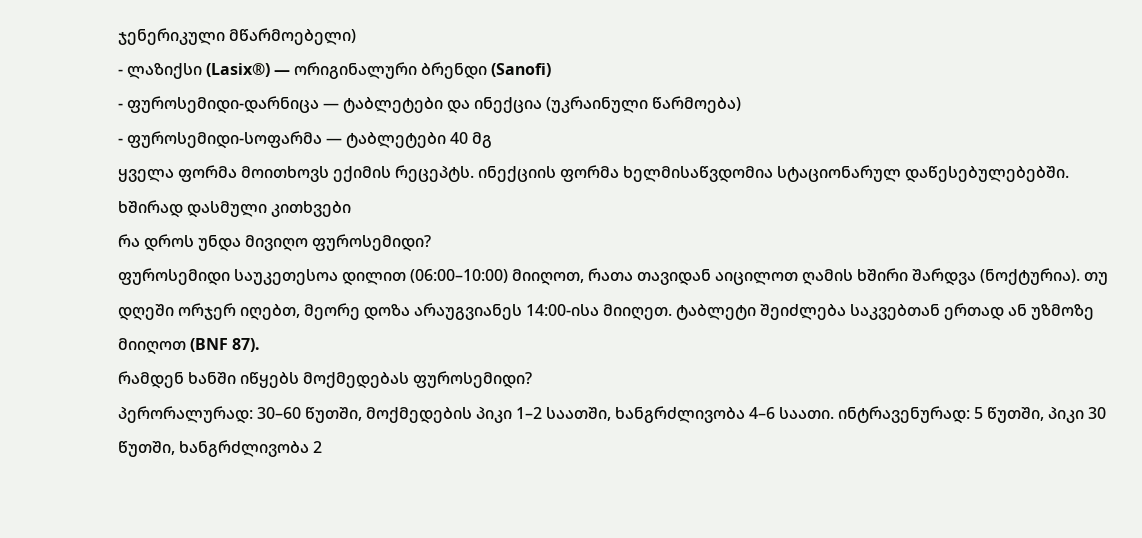ჯენერიკული მწარმოებელი)
- ლაზიქსი (Lasix®) — ორიგინალური ბრენდი (Sanofi)
- ფუროსემიდი-დარნიცა — ტაბლეტები და ინექცია (უკრაინული წარმოება)
- ფუროსემიდი-სოფარმა — ტაბლეტები 40 მგ
ყველა ფორმა მოითხოვს ექიმის რეცეპტს. ინექციის ფორმა ხელმისაწვდომია სტაციონარულ დაწესებულებებში.
ხშირად დასმული კითხვები
რა დროს უნდა მივიღო ფუროსემიდი?
ფუროსემიდი საუკეთესოა დილით (06:00–10:00) მიიღოთ, რათა თავიდან აიცილოთ ღამის ხშირი შარდვა (ნოქტურია). თუ დღეში ორჯერ იღებთ, მეორე დოზა არაუგვიანეს 14:00-ისა მიიღეთ. ტაბლეტი შეიძლება საკვებთან ერთად ან უზმოზე მიიღოთ (BNF 87).
რამდენ ხანში იწყებს მოქმედებას ფუროსემიდი?
პერორალურად: 30–60 წუთში, მოქმედების პიკი 1–2 საათში, ხანგრძლივობა 4–6 საათი. ინტრავენურად: 5 წუთში, პიკი 30 წუთში, ხანგრძლივობა 2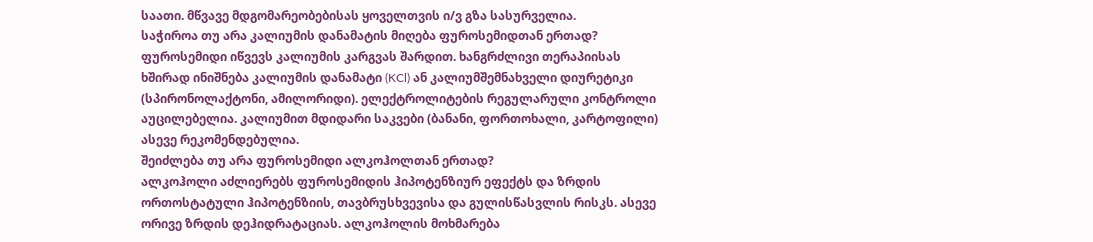საათი. მწვავე მდგომარეობებისას ყოველთვის ი/ვ გზა სასურველია.
საჭიროა თუ არა კალიუმის დანამატის მიღება ფუროსემიდთან ერთად?
ფუროსემიდი იწვევს კალიუმის კარგვას შარდით. ხანგრძლივი თერაპიისას ხშირად ინიშნება კალიუმის დანამატი (KCl) ან კალიუმშემნახველი დიურეტიკი (სპირონოლაქტონი, ამილორიდი). ელექტროლიტების რეგულარული კონტროლი აუცილებელია. კალიუმით მდიდარი საკვები (ბანანი, ფორთოხალი, კარტოფილი) ასევე რეკომენდებულია.
შეიძლება თუ არა ფუროსემიდი ალკოჰოლთან ერთად?
ალკოჰოლი აძლიერებს ფუროსემიდის ჰიპოტენზიურ ეფექტს და ზრდის ორთოსტატული ჰიპოტენზიის, თავბრუსხვევისა და გულისწასვლის რისკს. ასევე ორივე ზრდის დეჰიდრატაციას. ალკოჰოლის მოხმარება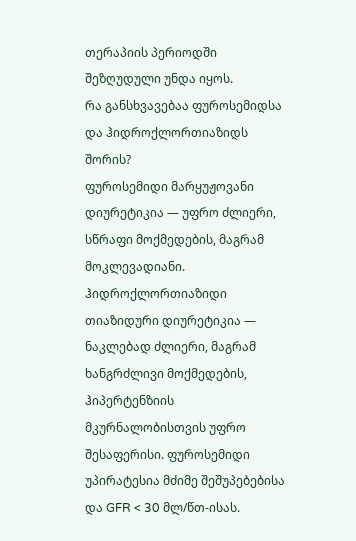თერაპიის პერიოდში შეზღუდული უნდა იყოს.
რა განსხვავებაა ფუროსემიდსა და ჰიდროქლორთიაზიდს შორის?
ფუროსემიდი მარყუჟოვანი დიურეტიკია — უფრო ძლიერი, სწრაფი მოქმედების, მაგრამ მოკლევადიანი. ჰიდროქლორთიაზიდი თიაზიდური დიურეტიკია — ნაკლებად ძლიერი, მაგრამ ხანგრძლივი მოქმედების, ჰიპერტენზიის მკურნალობისთვის უფრო შესაფერისი. ფუროსემიდი უპირატესია მძიმე შეშუპებებისა და GFR < 30 მლ/წთ-ისას.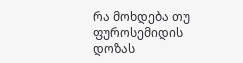რა მოხდება თუ ფუროსემიდის დოზას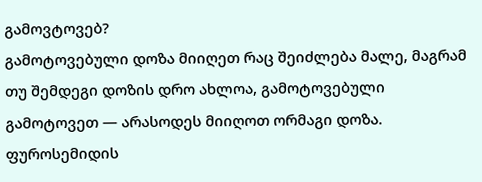გამოვტოვებ?
გამოტოვებული დოზა მიიღეთ რაც შეიძლება მალე, მაგრამ თუ შემდეგი დოზის დრო ახლოა, გამოტოვებული გამოტოვეთ — არასოდეს მიიღოთ ორმაგი დოზა. ფუროსემიდის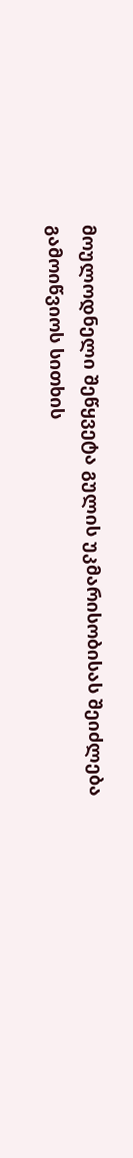მოულოდნელი შეწყვეტა გულის უკმარისობისას შეიძლება გამოიწვიოს სითხის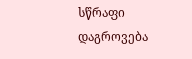სწრაფი დაგროვება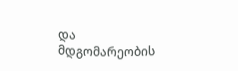და მდგომარეობის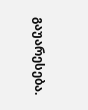გაუარესება.